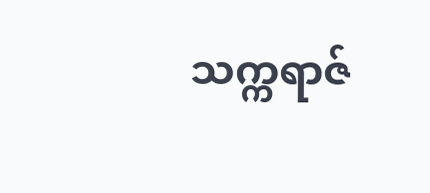သက္ကရာဇ်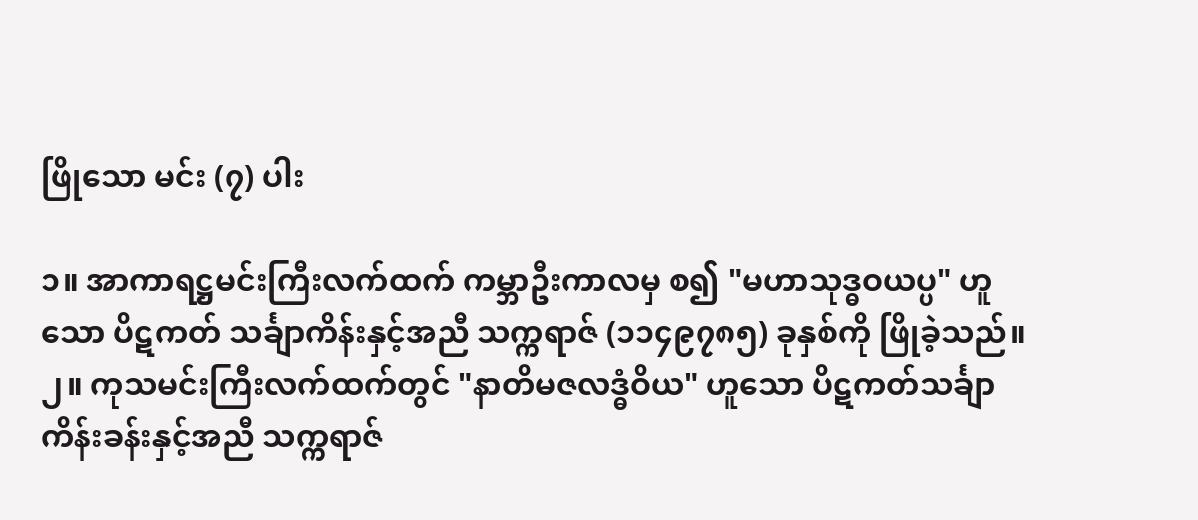ဖြိုသော မင်း (၇) ပါး

၁။ အာကာရဋ္ဌမင်းကြီးလက်ထက် ကမ္ဘာဦးကာလမှ စ၍ "မဟာသုဒ္ဓဝယပ္ပ" ဟူသော ပိဋကတ် သင်္ချာကိန်းနှင့်အညီ သက္ကရာဇ် (၁၁၄၉၇၈၅) ခုနှစ်ကို ဖြိုခဲ့သည်။
၂။ ကုသမင်းကြီးလက်ထက်တွင် "နာတိမဇလဒ္ဓံဝိယ" ဟူသော ပိဋကတ်သင်္ချာကိန်းခန်းနှင့်အညီ သက္ကရာဇ်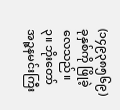(၁၄၉၃၈၅၆၉) ခုနှစ်ကို ဖြိုခဲ့လေသည်။
၃။ ဘိုးတော် အဉ္ဇနမင်းကြီး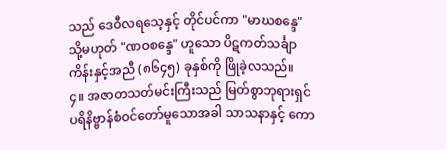သည် ဒေဝီလရသေ့နှင့် တိုင်ပင်ကာ "မာဃစန္ဒေ" သို့မဟုတ် "ဏဝစန္ဒေ" ဟူသော ပိဋကတ်သင်္ချာကိန်းနှင့်အညီ (၈၆၄၅) ခုနှစ်ကို ဖြိုခဲ့လသည်။
၄။ အဇာတသတ်မင်းကြီးသည် မြတ်စွာဘုရားရှင် ပရိနိဗ္ဗာန်စံဝင်တော်မူသောအခါ သာသနာနှင့် ကော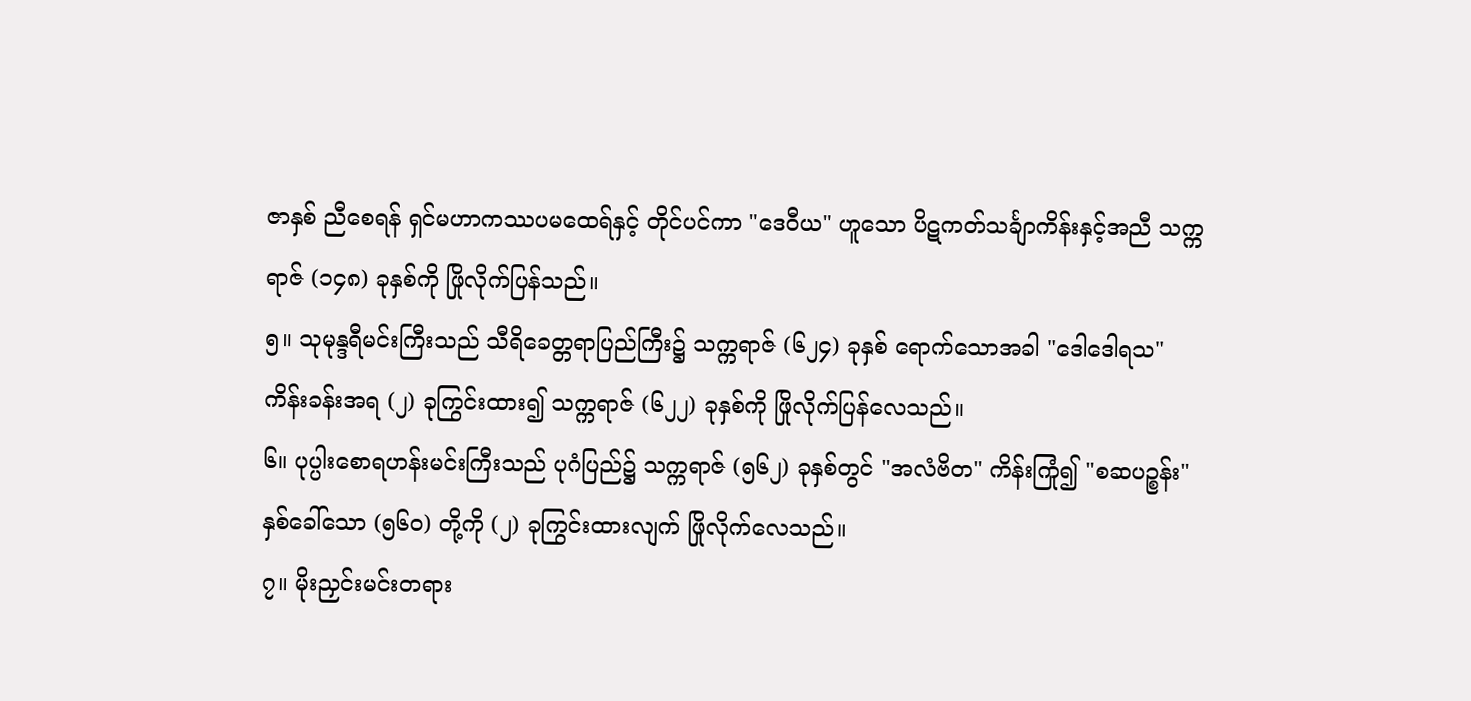ဇာနှစ် ညီစေရန် ရှင်မဟာကဿပမထေရ်နှင့် တိုင်ပင်ကာ "ဒေဝီယ" ဟူသော ပိဋကတ်သင်္ချာကိန်းနှင့်အညီ သက္ကရာဇ် (၁၄၈) ခုနှစ်ကို ဖြိုလိုက်ပြန်သည်။
၅။ သုမုန္ဒရီမင်းကြီးသည် သီရိခေတ္တရာပြည်ကြီး၌ သက္ကရာဇ် (၆၂၄) ခုနှစ် ရောက်သောအခါ "ဒေါဒေါရသ" ကိန်းခန်းအရ (၂) ခုကြွင်းထား၍ သက္ကရာဇ် (၆၂၂) ခုနှစ်ကို ဖြိုလိုက်ပြန်လေသည်။
၆။ ပုပ္ပါးစောရဟန်းမင်းကြီးသည် ပုဂံပြည်၌ သက္ကရာဇ် (၅၆၂) ခုနှစ်တွင် "အလံဗိတ" ကိန်းကြုံ၍ "စဆပဉ္စန်း" နှစ်ခေါ်သော (၅၆၀) တို့ကို (၂) ခုကြွင်းထားလျက် ဖြိုလိုက်လေသည်။
၇။ မိုးညှင်းမင်းတရား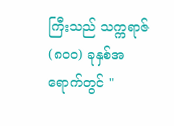ကြီးသည် သက္ကရာဇ် (၈၀၀) ခုနှစ်အရောက်တွင် "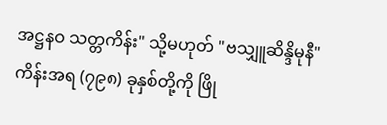အဋ္ဌနဝ သတ္တကိန်း" သို့မဟုတ် "ဗသျှူဆိန္ဒိမုနီ" ကိန်းအရ (၇၉၈) ခုနှစ်တို့ကို ဖြို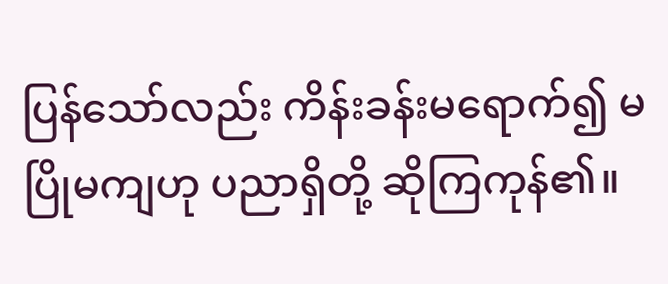ပြန်သော်လည်း ကိန်းခန်းမရောက်၍ မပြိုမကျဟု ပညာရှိတို့ ဆိုကြကုန်၏။